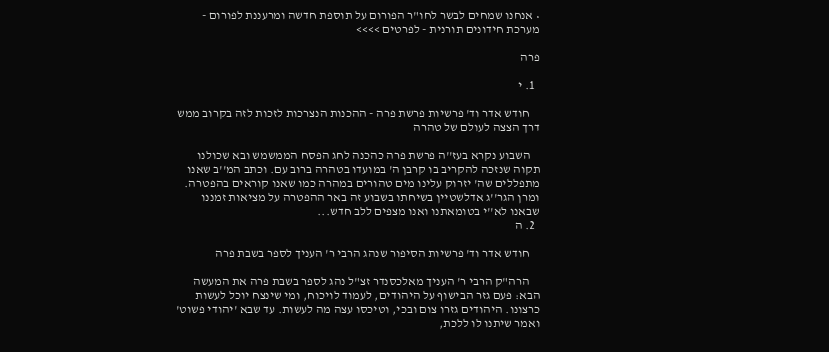• אנחנו שמחים לבשר לחו"ר הפורום על תוספת חדשה ומרעננת לפורום - מערכת חידונים תורנית - לפרטים >>>>

פרה

  1. י

    חודש אדר וד' פרשיות פרשת פרה - ההכנות הנצרכות לזכות לזה בקרוב ממש דרך הצצה לעולם של טהרה

    השבוע נקרא בעז''ה פרשת פרה כהכנה לחג הפסח הממשמש ובא שכולנו תקוה שנזכה להקריב בו קרבן ה' במועדו בטהרה ברוב עם. וכתב המ''ב שאנו מתפללים שה' יזרוק עלינו מים טהורים במהרה כמו שאנו קוראים בהפטרה. ומרן הגר''ג אדלשטיין בשיחתו בשבוע זה באר ההפטרה על מציאות זמננו שבאנו לא''י בטומאתנו ואנו מצפים ללב חדש...
  2. ה

    חודש אדר וד' פרשיות הסיפור שנהג הרבי ר' העניך לספר בשבת פרה

    הרה"ק הרבי ר' העניך מאלכסנדר זצ"ל נהג לספר בשבת פרה את המעשה הבא: פעם גזר הבישוף על היהודים, לעמוד לויכוח, ומי שינצח יוכל לעשות כרצונו. היהודים גזרו צום ובכי, וטיכסו עצה מה לעשות. עד שבא 'יהודי פשוט' ואמר שיתנו לו ללכת,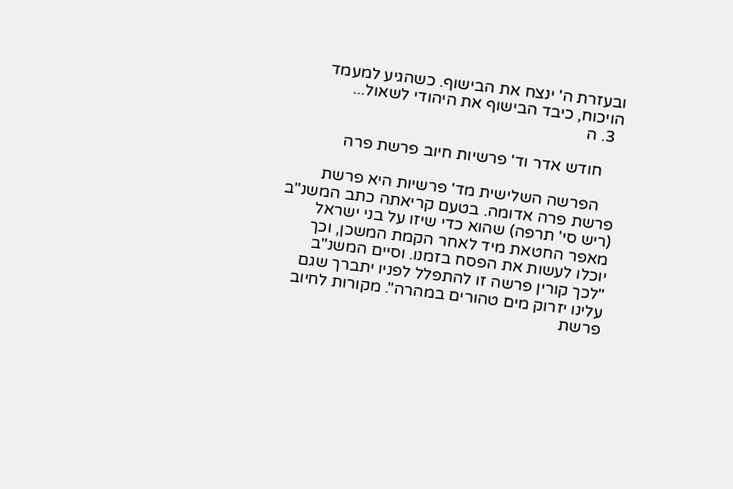ובעזרת ה' ינצח את הבישוף. כשהגיע למעמד הויכוח, כיבד הבישוף את היהודי לשאול...
  3. ה

    חודש אדר וד' פרשיות חיוב פרשת פרה

    הפרשה השלישית מד' פרשיות היא פרשת פרשת פרה אדומה. בטעם קריאתה כתב המשנ"ב (ריש סי' תרפה) שהוא כדי שיזו על בני ישראל מאפר החטאת מיד לאחר הקמת המשכן, וכך יוכלו לעשות את הפסח בזמנו. וסיים המשנ"ב "לכך קורין פרשה זו להתפלל לפניו יתברך שגם עלינו יזרוק מים טהורים במהרה". מקורות לחיוב פרשת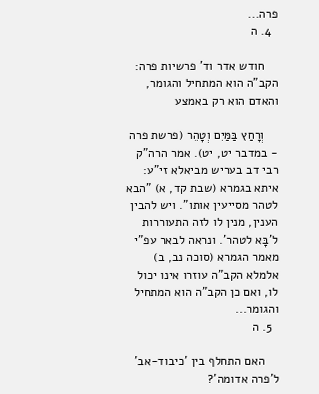פרה...
  4. ה

    חודש אדר וד' פרשיות פרה: הקב"ה הוא המתחיל והגומר, והאדם הוא רק באמצע

    וְרָחַץ בַּמַּיִם וְטָהֵר (פרשת פרה - במדבר יט, יט). אמר הרה"ק רבי דב בעריש מביאלא זי"ע: איתא בגמרא (שבת קד, א) "הבא לטהר מסייעין אותו". ויש להבין הענין, מנין לו לזה התעוררות ל'בָּא לטהר'. ונראה לבאר עפ"י מאמר הגמרא (סוכה נב, ב) אלמלא הקב"ה עוזרו אינו יכול לו, ואם כן הקב"ה הוא המתחיל והגומר...
  5. ה

    האם התחלף בין 'כיבוד-אב' ל'פרה אדומה'?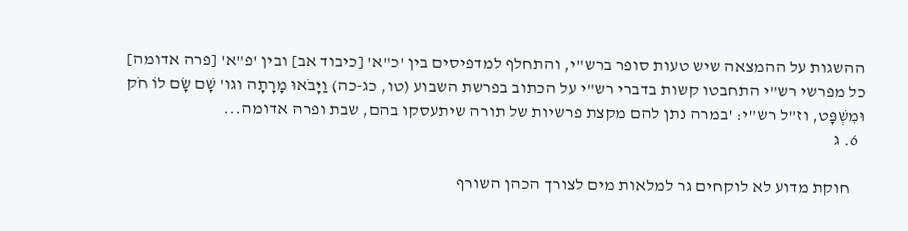ההשגות על ההמצאה שיש טעות סופר ברש"י, והתחלף למדפיסים בין 'כ"א' [כיבוד אב] ובין 'פ"א' [פרה אדומה] כל מפרשי רש"י התחבטו קשות בדברי רש"י על הכתוב בפרשת השבוע (טו, כג-כה) וַיָּבֹאוּ מָרָתָה וגו' שָׁם שָׂם לוֹ חֹק וּמִשְׁפָּט, וז"ל רש"י: 'במרה נתן להם מקצת פרשיות של תורה שיתעסקו בהם, שבת ופרה אדומה...
  6. ג

    חוקת מדוע לא לוקחים גר למלאות מים לצורך הכהן השורף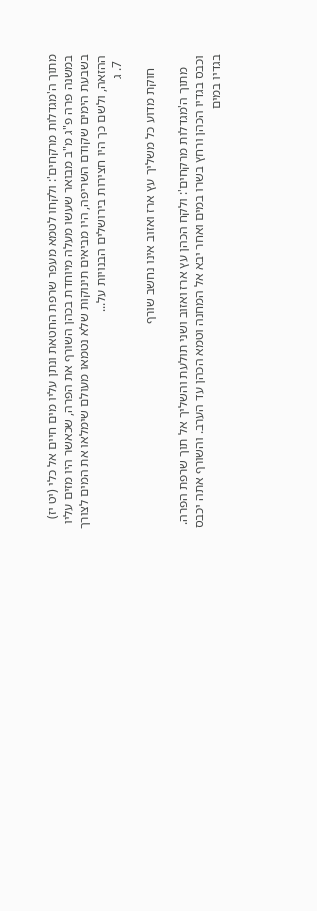מתוך ה'מגדלות מרקחים': ולקחו לטמא מעפר שרפת החטאת ונתן עליו מים חיים אל כלי (יט יז) במשנה פרה פ"ג מ"ב מבואר שעשו מעלה מיוחדת בכהן השורף את הפרה, שכאשר היו מזים עליו בשבעת הימים שקודם השריפה, היו מביאים תינוקות שלא נטמאו מעולם שימלאו את המים לצורך ההזאה, ולשם כך היו חצירות בירושלים הבנויות על...
  7. ג

    חוקת מדוע כל משליך עץ ארז ואזוב אינו נחשב שורף

    מתוך ה'מגדלות מרקחים': ולקח הכהן עץ ארז ואזוב ושני תולעת והשליך אל תוך שרפת הפרה. וכבס בגדיו הכהן ורחץ בשרו במים ואחר יבא אל המחנה וטמא הכהן עד הערב. והשורף אתה יכבס בגדיו במים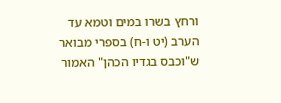ורחץ בשרו במים וטמא עד הערב (יט ו-ח) בספרי מבואר ש"וכבס בגדיו הכהן" האמור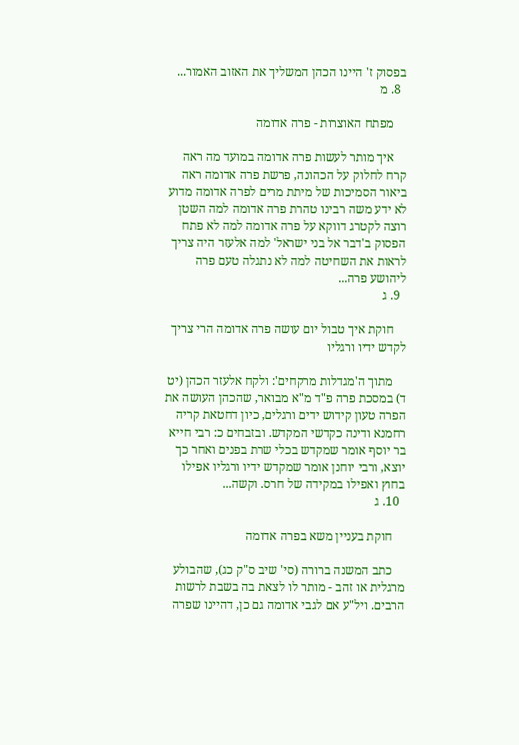בפסוק ז' היינו הכהן המשליך את האזוב האמור...
  8. מ

    מפתח האוצרות - פרה אדומה

    איך מותר לעשות פרה אדומה במועד מה ראה קרח לחלוק על הכהונה, פרשת פרה אדומה ראה ביאור הסמיכות של מיתת מרים לפרה אדומה מדוע לא ידע משה רבינו טהרת פרה אדומה למה השטן רוצה לקטרג דווקא על פרה אדומה למה לא פתח הפסוק ב'דבר אל בני ישראל' למה אלעזר היה צריך לראות את השחיטה למה לא נתגלה טעם פרה ליהושע פרה...
  9. ג

    חוקת איך טבול יום עושה פרה אדומה הרי צריך לקדש ידיו ורגליו

    מתוך ה'מגדלות מרקחים': ולקח אלעזר הכהן (יט ד) במסכת פרה פ"ד מ"א מבואר, שהכהן העושה את הפרה טעון קידוש ידים ורגלים, כיון דחטאת קריה רחמנא ודינה כקדשי המקדש. ובזבחים כ: רבי חייא בר יוסף אומר שמקדש בכלי שרת בפנים ואחר כך יוצא, ורבי יוחנן אומר שמקדש ידיו ורגליו אפילו בחוץ ואפילו במקידה של חרס. וקשה...
  10. ג

    חוקת בעניין משא בפרה אדומה

    כתב המשנה ברורה (סי' שיב ס"ק כג), שהבולע מרגלית או זהב - מותר לו לצאת בה בשבת לרשות הרבים. ויל"ע אם לגבי אדומה גם כן, דהיינו שפרה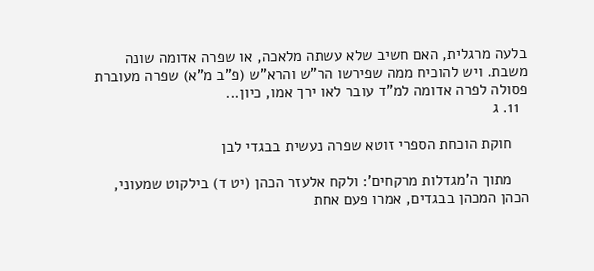בלעה מרגלית, האם חשיב שלא עשתה מלאכה, או שפרה אדומה שונה משבת. ויש להוכיח ממה שפירשו הר"ש והרא"ש (פ"ב מ"א) שפרה מעוברת פסולה לפרה אדומה למ"ד עובר לאו ירך אמו, כיון...
  11. ג

    חוקת הוכחת הספרי זוטא שפרה נעשית בבגדי לבן

    מתוך ה'מגדלות מרקחים': ולקח אלעזר הכהן (יט ד) בילקוט שמעוני, הכהן המכהן בבגדים, אמרו פעם אחת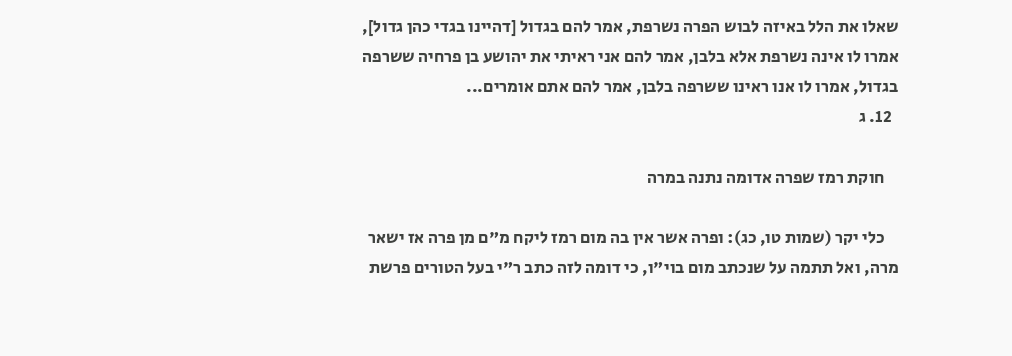שאלו את הלל באיזה לבוש הפרה נשרפת, אמר להם בגדול [דהיינו בגדי כהן גדול], אמרו לו אינה נשרפת אלא בלבן, אמר להם אני ראיתי את יהושע בן פרחיה ששרפה בגדול, אמרו לו אנו ראינו ששרפה בלבן, אמר להם אתם אומרים...
  12. ג

    חוקת רמז שפרה אדומה נתנה במרה

    כלי יקר (שמות טו, כג): ופרה אשר אין בה מום רמז ליקח מ"ם מן פרה אז ישאר מרה, ואל תתמה על שנכתב מום בוי"ו, כי דומה לזה כתב ר"י בעל הטורים פרשת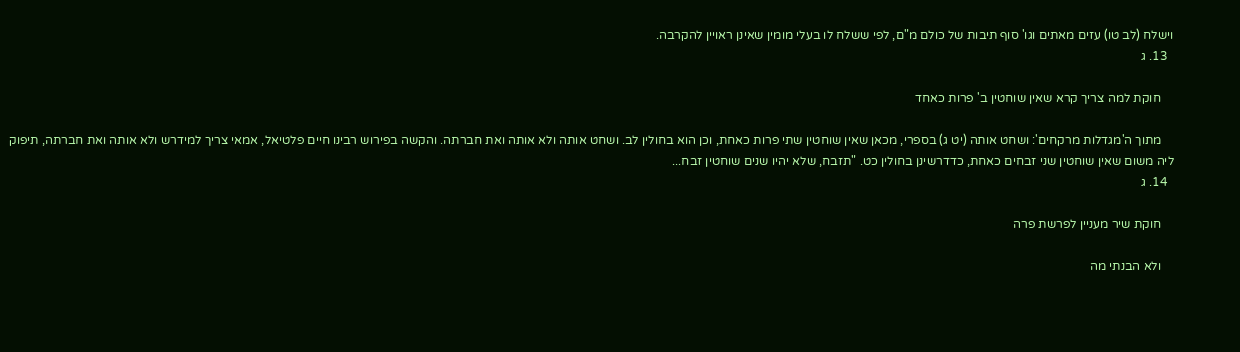וישלח (לב טו) עזים מאתים וגו' סוף תיבות של כולם מ"ם, לפי ששלח לו בעלי מומין שאינן ראויין להקרבה.
  13. ג

    חוקת למה צריך קרא שאין שוחטין ב' פרות כאחד

    מתוך ה'מגדלות מרקחים': ושחט אותה (יט ג) בספרי, מכאן שאין שוחטין שתי פרות כאחת, וכן הוא בחולין לב. ושחט אותה ולא אותה ואת חברתה. והקשה בפירוש רבינו חיים פלטיאל, אמאי צריך למידרש ולא אותה ואת חברתה, תיפוק ליה משום שאין שוחטין שני זבחים כאחת, כדדרשינן בחולין כט. "תזבח, שלא יהיו שנים שוחטין זבח...
  14. ג

    חוקת שיר מעניין לפרשת פרה

    ולא הבנתי מה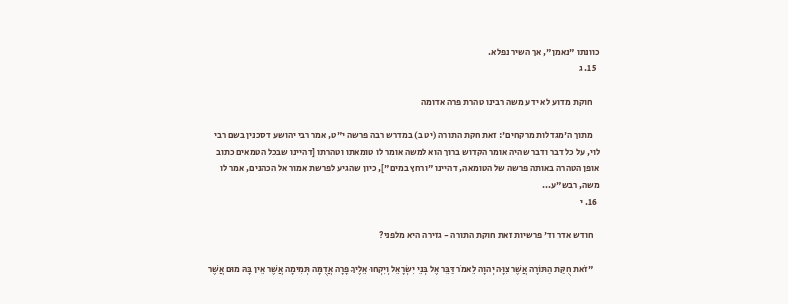כוונתו "נאמן", אך השיר נפלא.
  15. ג

    חוקת מדוע לא ידע משה רבינו טהרת פרה אדומה

    מתוך ה'מגדלות מרקחים': זאת חקת התורה (יט ב) במדרש רבה פרשה י"ט, אמר רבי יהושע דסכנין בשם רבי לוי, על כל דבר ודבר שהיה אומר הקדוש ברוך הוא למשה אומר לו טומאתו וטהרתו [דהיינו שבכל הטמאים כתוב אופן הטהרה באותה פרשה של הטומאה, דהיינו "ורחץ במים"], כיון שהגיע לפרשת אמור אל הכהנים, אמר לו משה, רבש"ע...
  16. י

    חודש אדר וד' פרשיות זאת חוקת התורה - גזירה היא מלפני?

    "זֹאת חֻקַּת הַתּוֹרָה אֲשֶׁר צִוָּה יְהוָה לֵאמֹר דַּבֵּר אֶל בְּנֵי יִשְׂרָאֵל וְיִקְחוּ אֵלֶיךָ פָרָה אֲדֻמָּה תְּמִימָה אֲשֶׁר אֵין בָּהּ מוּם אֲשֶׁר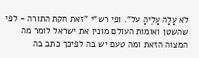לֹא עָלָה עָלֶיהָ עֹל". ופי רש"י "זאת חקת התורה - לפי שהשטן ואומות העולם מונין את ישראל לומר מה המצוה הזאת ומה טעם יש בה לפיכך כתב בה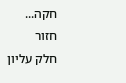חקה...
חזור
חלק עליון